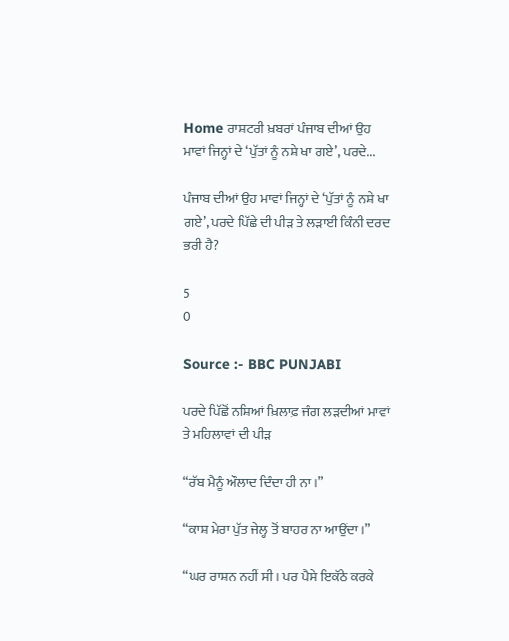Home ਰਾਸ਼ਟਰੀ ਖ਼ਬਰਾਂ ਪੰਜਾਬ ਦੀਆਂ ਉਹ ਮਾਵਾਂ ਜਿਨ੍ਹਾਂ ਦੇ ‘ਪੁੱਤਾਂ ਨੂੰ ਨਸ਼ੇ ਖਾ ਗਏ’, ਪਰਦੇ...

ਪੰਜਾਬ ਦੀਆਂ ਉਹ ਮਾਵਾਂ ਜਿਨ੍ਹਾਂ ਦੇ ‘ਪੁੱਤਾਂ ਨੂੰ ਨਸ਼ੇ ਖਾ ਗਏ’, ਪਰਦੇ ਪਿੱਛੇ ਦੀ ਪੀੜ ਤੇ ਲੜਾਈ ਕਿੰਨੀ ਦਰਦ ਭਰੀ ਹੈ?

5
0

Source :- BBC PUNJABI

ਪਰਦੇ ਪਿੱਛੋਂ ਨਸ਼ਿਆਂ ਖ਼ਿਲਾਫ਼ ਜੰਗ ਲੜਦੀਆਂ ਮਾਵਾਂ ਤੇ ਮਹਿਲਾਵਾਂ ਦੀ ਪੀੜ

“ਰੱਬ ਮੈਨੂੰ ਔਲਾਦ ਦਿੰਦਾ ਹੀ ਨਾ।”

“ਕਾਸ਼ ਮੇਰਾ ਪੁੱਤ ਜੇਲ੍ਹ ਤੋਂ ਬਾਹਰ ਨਾ ਆਉਂਦਾ।”

“ਘਰ ਰਾਸ਼ਨ ਨਹੀਂ ਸੀ। ਪਰ ਪੈਸੇ ਇਕੱਠੇ ਕਰਕੇ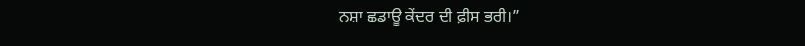ਨਸ਼ਾ ਛਡਾਊ ਕੇਂਦਰ ਦੀ ਫ਼ੀਸ ਭਰੀ।”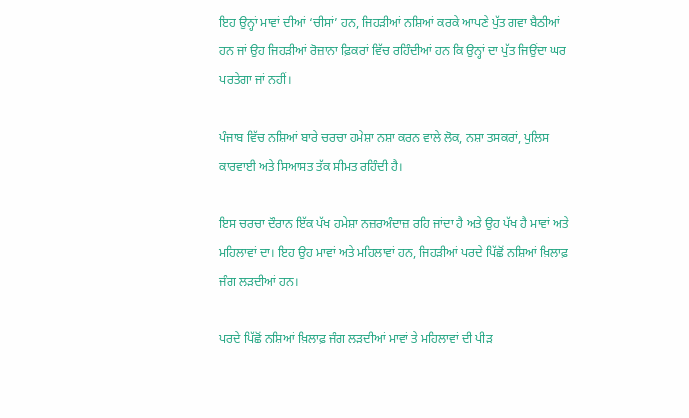ਇਹ ਉਨ੍ਹਾਂ ਮਾਵਾਂ ਦੀਆਂ ‘ਚੀਸਾਂ’ ਹਨ, ਜਿਹੜੀਆਂ ਨਸ਼ਿਆਂ ਕਰਕੇ ਆਪਣੇ ਪੁੱਤ ਗਵਾ ਬੈਠੀਆਂ ਹਨ ਜਾਂ ਉਹ ਜਿਹੜੀਆਂ ਰੋਜ਼ਾਨਾ ਫ਼ਿਕਰਾਂ ਵਿੱਚ ਰਹਿੰਦੀਆਂ ਹਨ ਕਿ ਉਨ੍ਹਾਂ ਦਾ ਪੁੱਤ ਜਿਉਂਦਾ ਘਰ ਪਰਤੇਗਾ ਜਾਂ ਨਹੀਂ।

ਪੰਜਾਬ ਵਿੱਚ ਨਸ਼ਿਆਂ ਬਾਰੇ ਚਰਚਾ ਹਮੇਸ਼ਾ ਨਸ਼ਾ ਕਰਨ ਵਾਲੇ ਲੋਕ, ਨਸ਼ਾ ਤਸਕਰਾਂ, ਪੁਲਿਸ ਕਾਰਵਾਈ ਅਤੇ ਸਿਆਸਤ ਤੱਕ ਸੀਮਤ ਰਹਿੰਦੀ ਹੈ।

ਇਸ ਚਰਚਾ ਦੌਰਾਨ ਇੱਕ ਪੱਖ ਹਮੇਸ਼ਾ ਨਜ਼ਰਅੰਦਾਜ਼ ਰਹਿ ਜਾਂਦਾ ਹੈ ਅਤੇ ਉਹ ਪੱਖ ਹੈ ਮਾਵਾਂ ਅਤੇ ਮਹਿਲਾਵਾਂ ਦਾ। ਇਹ ਉਹ ਮਾਵਾਂ ਅਤੇ ਮਹਿਲਾਵਾਂ ਹਨ, ਜਿਹੜੀਆਂ ਪਰਦੇ ਪਿੱਛੋਂ ਨਸ਼ਿਆਂ ਖ਼ਿਲਾਫ਼ ਜੰਗ ਲੜਦੀਆਂ ਹਨ।

ਪਰਦੇ ਪਿੱਛੋਂ ਨਸ਼ਿਆਂ ਖ਼ਿਲਾਫ਼ ਜੰਗ ਲੜਦੀਆਂ ਮਾਵਾਂ ਤੇ ਮਹਿਲਾਵਾਂ ਦੀ ਪੀੜ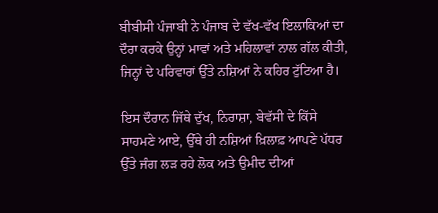ਬੀਬੀਸੀ ਪੰਜਾਬੀ ਨੇ ਪੰਜਾਬ ਦੇ ਵੱਖ-ਵੱਖ ਇਲਾਕਿਆਂ ਦਾ ਦੌਰਾ ਕਰਕੇ ਉਨ੍ਹਾਂ ਮਾਵਾਂ ਅਤੇ ਮਹਿਲਾਵਾਂ ਨਾਲ ਗੱਲ ਕੀਤੀ, ਜਿਨ੍ਹਾਂ ਦੇ ਪਰਿਵਾਰਾਂ ਉੱਤੇ ਨਸ਼ਿਆਂ ਨੇ ਕਹਿਰ ਟੁੱਟਿਆ ਹੈ।

ਇਸ ਦੌਰਾਨ ਜਿੱਥੇ ਦੁੱਖ, ਨਿਰਾਸ਼ਾ, ਬੇਵੱਸੀ ਦੇ ਕਿੱਸੇ ਸਾਹਮਣੇ ਆਏ, ਉੱਥੇ ਹੀ ਨਸ਼ਿਆਂ ਖ਼ਿਲਾਫ਼ ਆਪਣੇ ਪੱਧਰ ਉੱਤੇ ਜੰਗ ਲੜ ਰਹੇ ਲੋਕ ਅਤੇ ਉਮੀਦ ਦੀਆਂ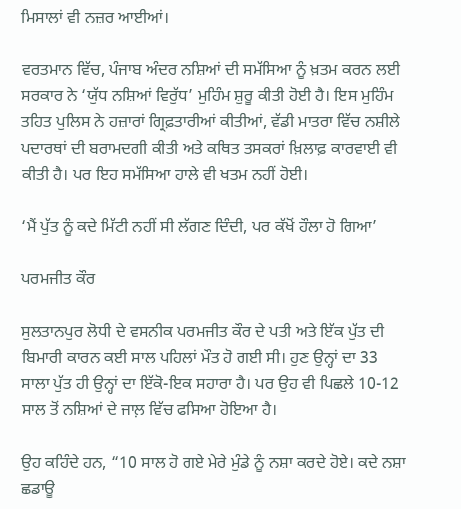ਮਿਸਾਲਾਂ ਵੀ ਨਜ਼ਰ ਆਈਆਂ।

ਵਰਤਮਾਨ ਵਿੱਚ, ਪੰਜਾਬ ਅੰਦਰ ਨਸ਼ਿਆਂ ਦੀ ਸਮੱਸਿਆ ਨੂੰ ਖ਼ਤਮ ਕਰਨ ਲਈ ਸਰਕਾਰ ਨੇ ‘ਯੁੱਧ ਨਸ਼ਿਆਂ ਵਿਰੁੱਧ’ ਮੁਹਿੰਮ ਸ਼ੁਰੂ ਕੀਤੀ ਹੋਈ ਹੈ। ਇਸ ਮੁਹਿੰਮ ਤਹਿਤ ਪੁਲਿਸ ਨੇ ਹਜ਼ਾਰਾਂ ਗ੍ਰਿਫ਼ਤਾਰੀਆਂ ਕੀਤੀਆਂ, ਵੱਡੀ ਮਾਤਰਾ ਵਿੱਚ ਨਸ਼ੀਲੇ ਪਦਾਰਥਾਂ ਦੀ ਬਰਾਮਦਗੀ ਕੀਤੀ ਅਤੇ ਕਥਿਤ ਤਸਕਰਾਂ ਖ਼ਿਲਾਫ਼ ਕਾਰਵਾਈ ਵੀ ਕੀਤੀ ਹੈ। ਪਰ ਇਹ ਸਮੱਸਿਆ ਹਾਲੇ ਵੀ ਖਤਮ ਨਹੀਂ ਹੋਈ।

‘ਮੈਂ ਪੁੱਤ ਨੂੰ ਕਦੇ ਮਿੱਟੀ ਨਹੀਂ ਸੀ ਲੱਗਣ ਦਿੰਦੀ, ਪਰ ਕੱਖੋਂ ਹੌਲਾ ਹੋ ਗਿਆ’

ਪਰਮਜੀਤ ਕੌਰ

ਸੁਲਤਾਨਪੁਰ ਲੋਧੀ ਦੇ ਵਸਨੀਕ ਪਰਮਜੀਤ ਕੌਰ ਦੇ ਪਤੀ ਅਤੇ ਇੱਕ ਪੁੱਤ ਦੀ ਬਿਮਾਰੀ ਕਾਰਨ ਕਈ ਸਾਲ ਪਹਿਲਾਂ ਮੌਤ ਹੋ ਗਈ ਸੀ। ਹੁਣ ਉਨ੍ਹਾਂ ਦਾ 33 ਸਾਲਾ ਪੁੱਤ ਹੀ ਉਨ੍ਹਾਂ ਦਾ ਇੱਕੋ-ਇਕ ਸਹਾਰਾ ਹੈ। ਪਰ ਉਹ ਵੀ ਪਿਛਲੇ 10-12 ਸਾਲ ਤੋਂ ਨਸ਼ਿਆਂ ਦੇ ਜਾਲ਼ ਵਿੱਚ ਫਸਿਆ ਹੋਇਆ ਹੈ।

ਉਹ ਕਹਿੰਦੇ ਹਨ, “10 ਸਾਲ ਹੋ ਗਏ ਮੇਰੇ ਮੁੰਡੇ ਨੂੰ ਨਸ਼ਾ ਕਰਦੇ ਹੋਏ। ਕਦੇ ਨਸ਼ਾ ਛਡਾਊ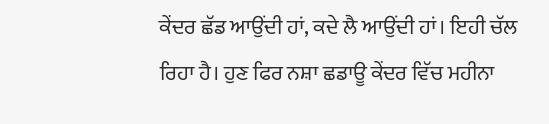ਕੇਂਦਰ ਛੱਡ ਆਉਂਦੀ ਹਾਂ, ਕਦੇ ਲੈ ਆਉਂਦੀ ਹਾਂ। ਇਹੀ ਚੱਲ ਰਿਹਾ ਹੈ। ਹੁਣ ਫਿਰ ਨਸ਼ਾ ਛਡਾਊ ਕੇਂਦਰ ਵਿੱਚ ਮਹੀਨਾ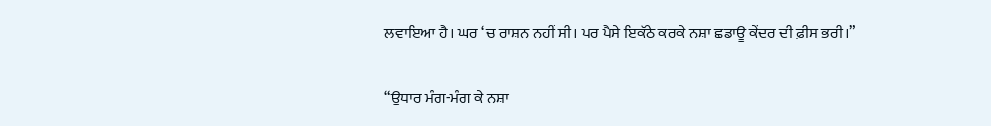ਲਵਾਇਆ ਹੈ। ਘਰ ‘ਚ ਰਾਸ਼ਨ ਨਹੀਂ ਸੀ। ਪਰ ਪੈਸੇ ਇਕੱਠੇ ਕਰਕੇ ਨਸ਼ਾ ਛਡਾਊ ਕੇਂਦਰ ਦੀ ਫ਼ੀਸ ਭਰੀ।”

“ਉਧਾਰ ਮੰਗ-ਮੰਗ ਕੇ ਨਸ਼ਾ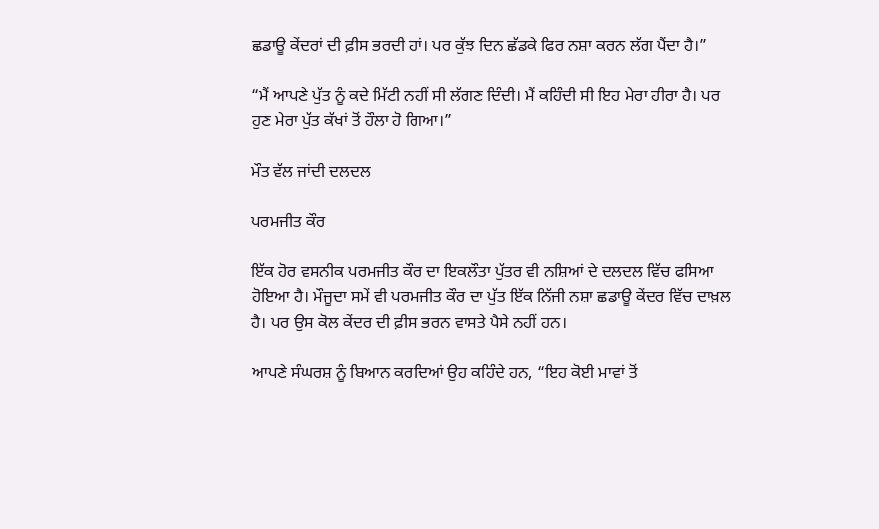ਛਡਾਊ ਕੇਂਦਰਾਂ ਦੀ ਫ਼ੀਸ ਭਰਦੀ ਹਾਂ। ਪਰ ਕੁੱਝ ਦਿਨ ਛੱਡਕੇ ਫਿਰ ਨਸ਼ਾ ਕਰਨ ਲੱਗ ਪੈਂਦਾ ਹੈ।”

“ਮੈਂ ਆਪਣੇ ਪੁੱਤ ਨੂੰ ਕਦੇ ਮਿੱਟੀ ਨਹੀਂ ਸੀ ਲੱਗਣ ਦਿੰਦੀ। ਮੈਂ ਕਹਿੰਦੀ ਸੀ ਇਹ ਮੇਰਾ ਹੀਰਾ ਹੈ। ਪਰ ਹੁਣ ਮੇਰਾ ਪੁੱਤ ਕੱਖਾਂ ਤੋਂ ਹੌਲਾ ਹੋ ਗਿਆ।”

ਮੌਤ ਵੱਲ ਜਾਂਦੀ ਦਲਦਲ

ਪਰਮਜੀਤ ਕੌਰ

ਇੱਕ ਹੋਰ ਵਸਨੀਕ ਪਰਮਜੀਤ ਕੌਰ ਦਾ ਇਕਲੌਤਾ ਪੁੱਤਰ ਵੀ ਨਸ਼ਿਆਂ ਦੇ ਦਲਦਲ ਵਿੱਚ ਫਸਿਆ ਹੋਇਆ ਹੈ। ਮੌਜੂਦਾ ਸਮੇਂ ਵੀ ਪਰਮਜੀਤ ਕੌਰ ਦਾ ਪੁੱਤ ਇੱਕ ਨਿੱਜੀ ਨਸ਼ਾ ਛਡਾਊ ਕੇਂਦਰ ਵਿੱਚ ਦਾਖ਼ਲ ਹੈ। ਪਰ ਉਸ ਕੋਲ ਕੇਂਦਰ ਦੀ ਫ਼ੀਸ ਭਰਨ ਵਾਸਤੇ ਪੈਸੇ ਨਹੀਂ ਹਨ।

ਆਪਣੇ ਸੰਘਰਸ਼ ਨੂੰ ਬਿਆਨ ਕਰਦਿਆਂ ਉਹ ਕਹਿੰਦੇ ਹਨ, “ਇਹ ਕੋਈ ਮਾਵਾਂ ਤੋਂ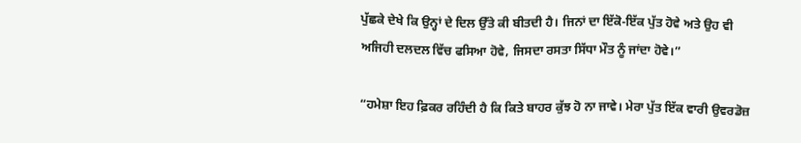ਪੁੱਛਕੇ ਦੇਖੇ ਕਿ ਉਨ੍ਹਾਂ ਦੇ ਦਿਲ ਉੱਤੇ ਕੀ ਬੀਤਦੀ ਹੈ। ਜਿਨਾਂ ਦਾ ਇੱਕੋ-ਇੱਕ ਪੁੱਤ ਹੋਵੇ ਅਤੇ ਉਹ ਵੀ ਅਜਿਹੀ ਦਲਦਲ ਵਿੱਚ ਫਸਿਆ ਹੋਵੇ, ਜਿਸਦਾ ਰਸਤਾ ਸਿੱਧਾ ਮੌਤ ਨੂੰ ਜਾਂਦਾ ਹੋਵੇ।”

“ਹਮੇਸ਼ਾ ਇਹ ਫ਼ਿਕਰ ਰਹਿੰਦੀ ਹੈ ਕਿ ਕਿਤੇ ਬਾਹਰ ਕੁੱਝ ਹੋ ਨਾ ਜਾਵੇ। ਮੇਰਾ ਪੁੱਤ ਇੱਕ ਵਾਰੀ ਉਵਰਡੋਜ਼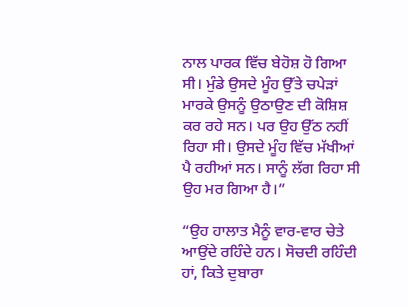ਨਾਲ ਪਾਰਕ ਵਿੱਚ ਬੇਹੋਸ਼ ਹੋ ਗਿਆ ਸੀ। ਮੁੰਡੇ ਉਸਦੇ ਮੂੰਹ ਉੱਤੇ ਚਪੇੜਾਂ ਮਾਰਕੇ ਉਸਨੂੰ ਉਠਾਉਣ ਦੀ ਕੋਸ਼ਿਸ਼ ਕਰ ਰਹੇ ਸਨ। ਪਰ ਉਹ ਉੱਠ ਨਹੀਂ ਰਿਹਾ ਸੀ। ਉਸਦੇ ਮੂੰਹ ਵਿੱਚ ਮੱਖੀਆਂ ਪੈ ਰਹੀਆਂ ਸਨ। ਸਾਨੂੰ ਲੱਗ ਰਿਹਾ ਸੀ ਉਹ ਮਰ ਗਿਆ ਹੈ।”

“ਉਹ ਹਾਲਾਤ ਮੈਨੂੰ ਵਾਰ-ਵਾਰ ਚੇਤੇ ਆਉਂਦੇ ਰਹਿੰਦੇ ਹਨ। ਸੋਚਦੀ ਰਹਿੰਦੀ ਹਾਂ, ਕਿਤੇ ਦੁਬਾਰਾ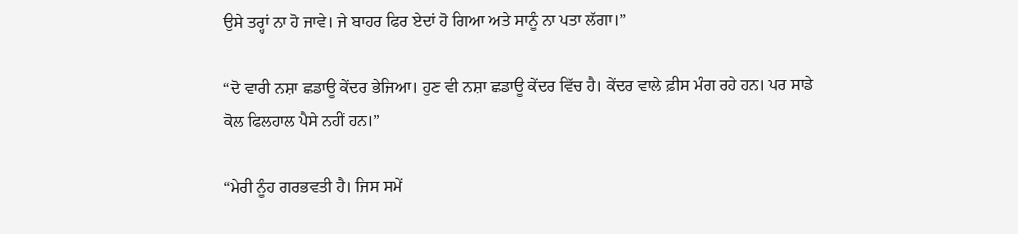ਉਸੇ ਤਰ੍ਹਾਂ ਨਾ ਹੋ ਜਾਵੇ। ਜੇ ਬਾਹਰ ਫਿਰ ਏਦਾਂ ਹੋ ਗਿਆ ਅਤੇ ਸਾਨੂੰ ਨਾ ਪਤਾ ਲੱਗਾ।”

“ਦੋ ਵਾਰੀ ਨਸ਼ਾ ਛਡਾਊ ਕੇਂਦਰ ਭੇਜਿਆ। ਹੁਣ ਵੀ ਨਸ਼ਾ ਛਡਾਊ ਕੇਂਦਰ ਵਿੱਚ ਹੈ। ਕੇਂਦਰ ਵਾਲੇ ਫ਼ੀਸ ਮੰਗ ਰਹੇ ਹਨ। ਪਰ ਸਾਡੇ ਕੋਲ ਫਿਲਹਾਲ ਪੈਸੇ ਨਹੀਂ ਹਨ।”

“ਮੇਰੀ ਨੂੰਹ ਗਰਭਵਤੀ ਹੈ। ਜਿਸ ਸਮੇਂ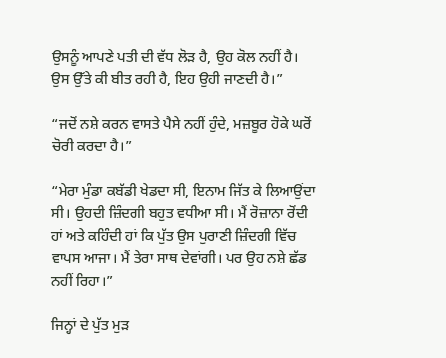ਉਸਨੂੰ ਆਪਣੇ ਪਤੀ ਦੀ ਵੱਧ ਲੋੜ ਹੈ, ਉਹ ਕੋਲ ਨਹੀਂ ਹੈ। ਉਸ ਉੱਤੇ ਕੀ ਬੀਤ ਰਹੀ ਹੈ, ਇਹ ਉਹੀ ਜਾਣਦੀ ਹੈ।”

“ਜਦੋਂ ਨਸ਼ੇ ਕਰਨ ਵਾਸਤੇ ਪੈਸੇ ਨਹੀਂ ਹੁੰਦੇ, ਮਜ਼ਬੂਰ ਹੋਕੇ ਘਰੋਂ ਚੋਰੀ ਕਰਦਾ ਹੈ।”

“ਮੇਰਾ ਮੁੰਡਾ ਕਬੱਡੀ ਖੇਡਦਾ ਸੀ, ਇਨਾਮ ਜਿੱਤ ਕੇ ਲਿਆਉਂਦਾ ਸੀ। ਉਹਦੀ ਜ਼ਿੰਦਗੀ ਬਹੁਤ ਵਧੀਆ ਸੀ। ਮੈਂ ਰੋਜ਼ਾਨਾ ਰੋਂਦੀ ਹਾਂ ਅਤੇ ਕਹਿੰਦੀ ਹਾਂ ਕਿ ਪੁੱਤ ਉਸ ਪੁਰਾਣੀ ਜ਼ਿੰਦਗੀ ਵਿੱਚ ਵਾਪਸ ਆਜਾ। ਮੈਂ ਤੇਰਾ ਸਾਥ ਦੇਵਾਂਗੀ। ਪਰ ਉਹ ਨਸ਼ੇ ਛੱਡ ਨਹੀਂ ਰਿਹਾ।”

ਜਿਨ੍ਹਾਂ ਦੇ ਪੁੱਤ ਮੁੜ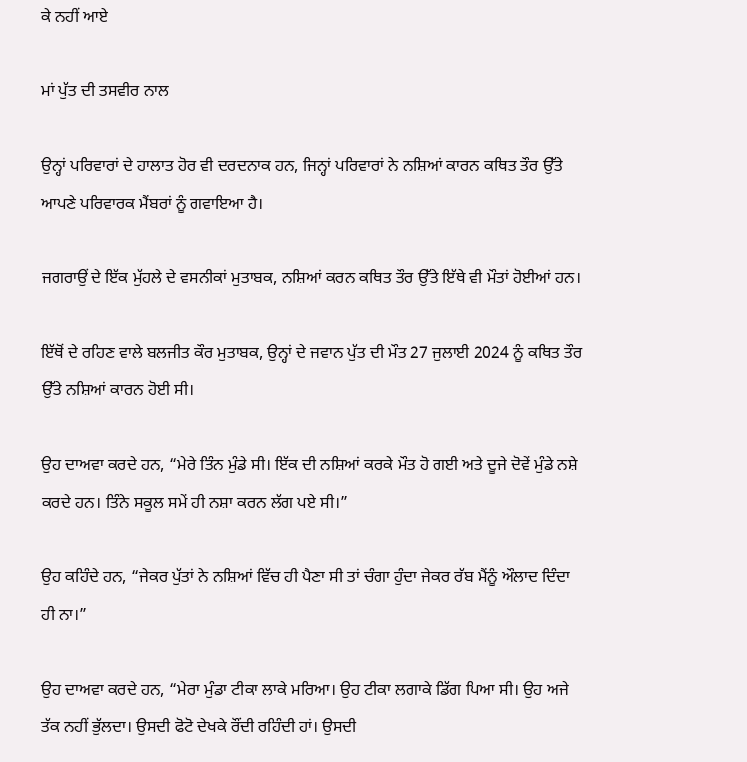ਕੇ ਨਹੀਂ ਆਏ

ਮਾਂ ਪੁੱਤ ਦੀ ਤਸਵੀਰ ਨਾਲ

ਉਨ੍ਹਾਂ ਪਰਿਵਾਰਾਂ ਦੇ ਹਾਲਾਤ ਹੋਰ ਵੀ ਦਰਦਨਾਕ ਹਨ, ਜਿਨ੍ਹਾਂ ਪਰਿਵਾਰਾਂ ਨੇ ਨਸ਼ਿਆਂ ਕਾਰਨ ਕਥਿਤ ਤੌਰ ਉੱਤੇ ਆਪਣੇ ਪਰਿਵਾਰਕ ਮੈਂਬਰਾਂ ਨੂੰ ਗਵਾਇਆ ਹੈ।

ਜਗਰਾਉਂ ਦੇ ਇੱਕ ਮੁੱਹਲੇ ਦੇ ਵਸਨੀਕਾਂ ਮੁਤਾਬਕ, ਨਸ਼ਿਆਂ ਕਰਨ ਕਥਿਤ ਤੌਰ ਉੱਤੇ ਇੱਥੇ ਵੀ ਮੌਤਾਂ ਹੋਈਆਂ ਹਨ।

ਇੱਥੋਂ ਦੇ ਰਹਿਣ ਵਾਲੇ ਬਲਜੀਤ ਕੌਰ ਮੁਤਾਬਕ, ਉਨ੍ਹਾਂ ਦੇ ਜਵਾਨ ਪੁੱਤ ਦੀ ਮੌਤ 27 ਜੁਲਾਈ 2024 ਨੂੰ ਕਥਿਤ ਤੌਰ ਉੱਤੇ ਨਸ਼ਿਆਂ ਕਾਰਨ ਹੋਈ ਸੀ।

ਉਹ ਦਾਅਵਾ ਕਰਦੇ ਹਨ, “ਮੇਰੇ ਤਿੰਨ ਮੁੰਡੇ ਸੀ। ਇੱਕ ਦੀ ਨਸ਼ਿਆਂ ਕਰਕੇ ਮੌਤ ਹੋ ਗਈ ਅਤੇ ਦੂਜੇ ਦੋਵੇਂ ਮੁੰਡੇ ਨਸ਼ੇ ਕਰਦੇ ਹਨ। ਤਿੰਨੇ ਸਕੂਲ ਸਮੇਂ ਹੀ ਨਸ਼ਾ ਕਰਨ ਲੱਗ ਪਏ ਸੀ।”

ਉਹ ਕਹਿੰਦੇ ਹਨ, “ਜੇਕਰ ਪੁੱਤਾਂ ਨੇ ਨਸ਼ਿਆਂ ਵਿੱਚ ਹੀ ਪੈਣਾ ਸੀ ਤਾਂ ਚੰਗਾ ਹੁੰਦਾ ਜੇਕਰ ਰੱਬ ਮੈਂਨੂੰ ਔਲਾਦ ਦਿੰਦਾ ਹੀ ਨਾ।”

ਉਹ ਦਾਅਵਾ ਕਰਦੇ ਹਨ, “ਮੇਰਾ ਮੁੰਡਾ ਟੀਕਾ ਲਾਕੇ ਮਰਿਆ। ਉਹ ਟੀਕਾ ਲਗਾਕੇ ਡਿੱਗ ਪਿਆ ਸੀ। ਉਹ ਅਜੇ ਤੱਕ ਨਹੀਂ ਭੁੱਲਦਾ। ਉਸਦੀ ਫੋਟੋ ਦੇਖਕੇ ਰੌਂਦੀ ਰਹਿੰਦੀ ਹਾਂ। ਉਸਦੀ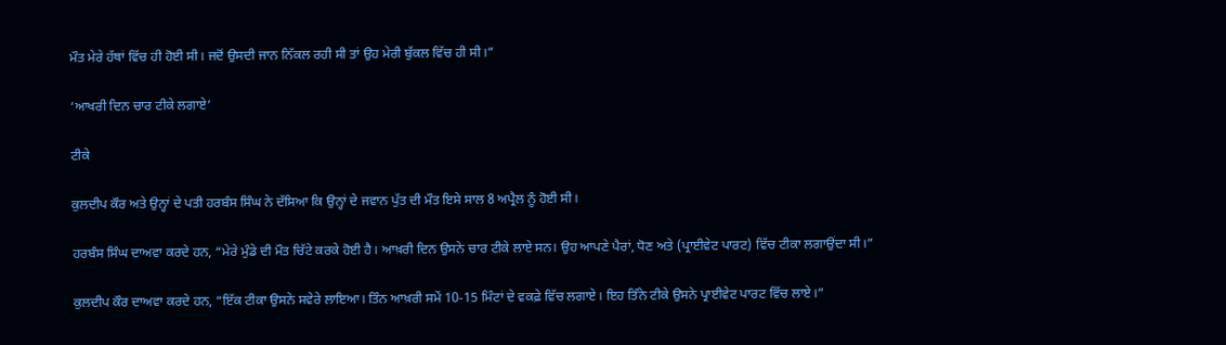ਮੌਤ ਮੇਰੇ ਹੱਥਾਂ ਵਿੱਚ ਹੀ ਹੋਈ ਸੀ। ਜਦੋਂ ਉਸਦੀ ਜਾਨ ਨਿੱਕਲ ਰਹੀ ਸੀ ਤਾਂ ਉਹ ਮੇਰੀ ਬੁੱਕਲ ਵਿੱਚ ਹੀ ਸੀ।”

‘ਆਖਰੀ ਦਿਨ ਚਾਰ ਟੀਕੇ ਲਗਾਏ’

ਟੀਕੇ

ਕੁਲਦੀਪ ਕੌਰ ਅਤੇ ਉਨ੍ਹਾਂ ਦੇ ਪਤੀ ਹਰਬੰਸ ਸਿੰਘ ਨੇ ਦੱਸਿਆ ਕਿ ਉਨ੍ਹਾਂ ਦੇ ਜਵਾਨ ਪੁੱਤ ਦੀ ਮੌਤ ਇਸੇ ਸਾਲ 8 ਅਪ੍ਰੈਲ ਨੂੰ ਹੋਈ ਸੀ।

ਹਰਬੰਸ ਸਿੰਘ ਦਾਅਵਾ ਕਰਦੇ ਹਨ, “ਮੇਰੇ ਮੁੰਡੇ ਦੀ ਮੌਤ ਚਿੱਟੇ ਕਰਕੇ ਹੋਈ ਹੈ। ਆਖ਼ਰੀ ਦਿਨ ਉਸਨੇ ਚਾਰ ਟੀਕੇ ਲਾਏ ਸਨ। ਉਹ ਆਪਣੇ ਪੈਰਾਂ, ਧੋਣ ਅਤੇ (ਪ੍ਰਾਈਵੇਟ ਪਾਰਟ) ਵਿੱਚ ਟੀਕਾ ਲਗਾਉਂਦਾ ਸੀ।”

ਕੁਲਦੀਪ ਕੌਰ ਦਾਅਵਾ ਕਰਦੇ ਹਨ, “ਇੱਕ ਟੀਕਾ ਉਸਨੇ ਸਵੇਰੇ ਲਾਇਆ। ਤਿੰਨ ਆਖ਼ਰੀ ਸਮੇਂ 10-15 ਮਿੰਟਾਂ ਦੇ ਵਕਫ਼ੇ ਵਿੱਚ ਲਗਾਏ। ਇਹ ਤਿੰਨੇ ਟੀਕੇ ਉਸਨੇ ਪ੍ਰਾਈਵੇਟ ਪਾਰਟ ਵਿੱਚ ਲਾਏ।”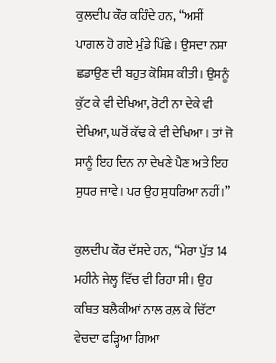ਕੁਲਦੀਪ ਕੌਰ ਕਹਿੰਦੇ ਹਨ, “ਅਸੀਂ ਪਾਗਲ ਹੋ ਗਏ ਮੁੰਡੇ ਪਿੱਛੇ। ਉਸਦਾ ਨਸ਼ਾ ਛਡਾਉਣ ਦੀ ਬਹੁਤ ਕੋਸ਼ਿਸ਼ ਕੀਤੀ। ਉਸਨੂੰ ਕੁੱਟ ਕੇ ਵੀ ਦੇਖਿਆ, ਰੋਟੀ ਨਾ ਦੇਕੇ ਵੀ ਦੇਖਿਆ, ਘਰੋਂ ਕੱਢ ਕੇ ਵੀ ਦੇਖਿਆ। ਤਾਂ ਜੋ ਸਾਨੂੰ ਇਹ ਦਿਨ ਨਾ ਦੇਖਣੇ ਪੈਣ ਅਤੇ ਇਹ ਸੁਧਰ ਜਾਵੇ। ਪਰ ਉਹ ਸੁਧਰਿਆ ਨਹੀਂ।”

ਕੁਲਦੀਪ ਕੌਰ ਦੱਸਦੇ ਹਨ, “ਮੇਰਾ ਪੁੱਤ 14 ਮਹੀਨੇ ਜੇਲ੍ਹ ਵਿੱਚ ਵੀ ਰਿਹਾ ਸੀ। ਉਹ ਕਥਿਤ ਬਲੈਕੀਆਂ ਨਾਲ ਰਲ਼ ਕੇ ਚਿੱਟਾ ਵੇਚਦਾ ਫੜ੍ਹਿਆ ਗਿਆ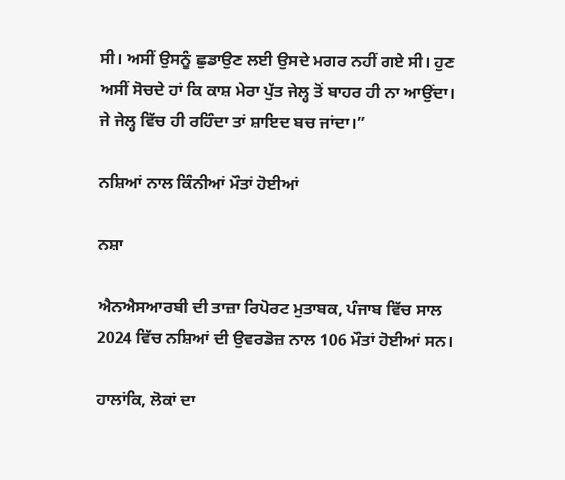ਸੀ। ਅਸੀਂ ਉਸਨੂੰ ਛੁਡਾਉਣ ਲਈ ਉਸਦੇ ਮਗਰ ਨਹੀਂ ਗਏ ਸੀ। ਹੁਣ ਅਸੀਂ ਸੋਚਦੇ ਹਾਂ ਕਿ ਕਾਸ਼ ਮੇਰਾ ਪੁੱਤ ਜੇਲ੍ਹ ਤੋਂ ਬਾਹਰ ਹੀ ਨਾ ਆਉਂਦਾ। ਜੇ ਜੇਲ੍ਹ ਵਿੱਚ ਹੀ ਰਹਿੰਦਾ ਤਾਂ ਸ਼ਾਇਦ ਬਚ ਜਾਂਦਾ।”

ਨਸ਼ਿਆਂ ਨਾਲ ਕਿੰਨੀਆਂ ਮੌਤਾਂ ਹੋਈਆਂ

ਨਸ਼ਾ

ਐਨਐਸਆਰਬੀ ਦੀ ਤਾਜ਼ਾ ਰਿਪੋਰਟ ਮੁਤਾਬਕ, ਪੰਜਾਬ ਵਿੱਚ ਸਾਲ 2024 ਵਿੱਚ ਨਸ਼ਿਆਂ ਦੀ ਉਵਰਡੋਜ਼ ਨਾਲ 106 ਮੌਤਾਂ ਹੋਈਆਂ ਸਨ।

ਹਾਲਾਂਕਿ, ਲੋਕਾਂ ਦਾ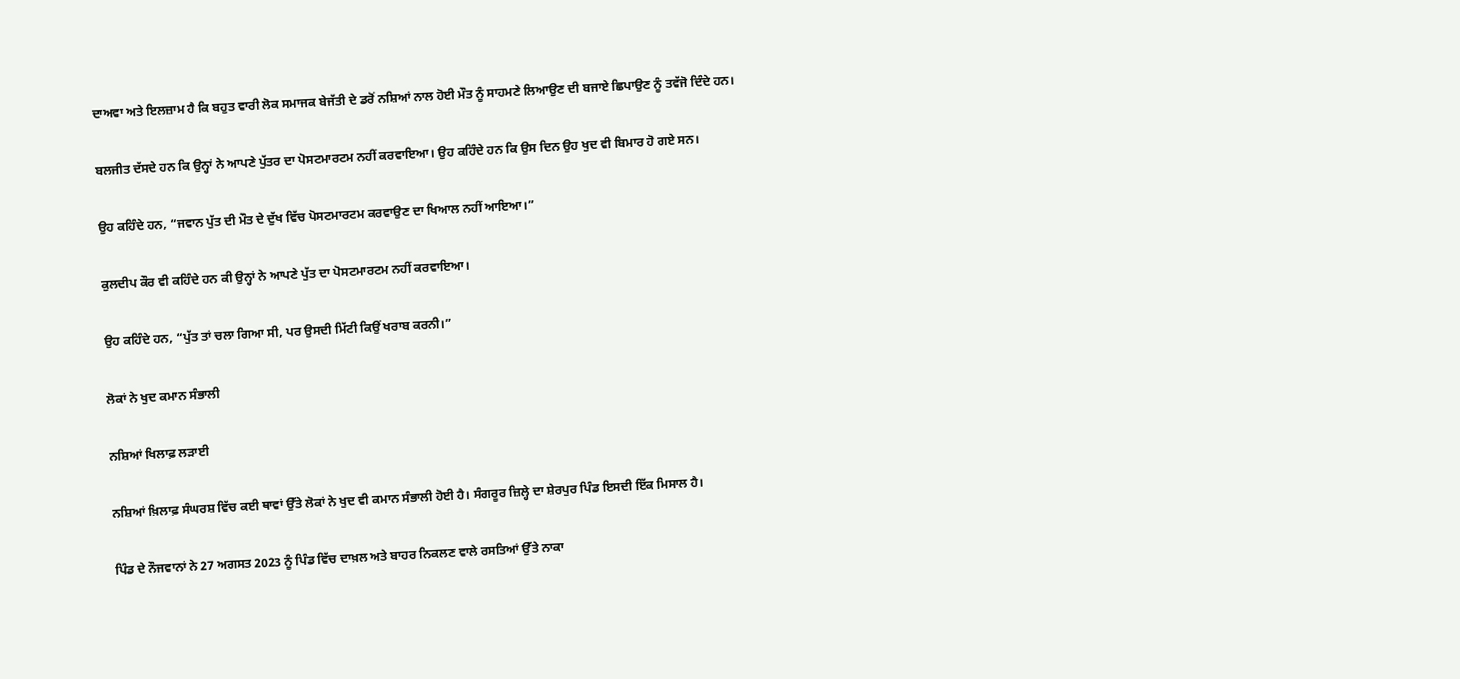ਦਾਅਵਾ ਅਤੇ ਇਲਜ਼ਾਮ ਹੈ ਕਿ ਬਹੁਤ ਵਾਰੀ ਲੋਕ ਸਮਾਜਕ ਬੇਜੱਤੀ ਦੇ ਡਰੋਂ ਨਸ਼ਿਆਂ ਨਾਲ ਹੋਈ ਮੌਤ ਨੂੰ ਸਾਹਮਣੇ ਲਿਆਉਣ ਦੀ ਬਜਾਏ ਛਿਪਾਉਣ ਨੂੰ ਤਵੱਜੋ ਦਿੰਦੇ ਹਨ।

ਬਲਜੀਤ ਦੱਸਦੇ ਹਨ ਕਿ ਉਨ੍ਹਾਂ ਨੇ ਆਪਣੇ ਪੁੱਤਰ ਦਾ ਪੋਸਟਮਾਰਟਮ ਨਹੀਂ ਕਰਵਾਇਆ। ਉਹ ਕਹਿੰਦੇ ਹਨ ਕਿ ਉਸ ਦਿਨ ਉਹ ਖੁਦ ਵੀ ਬਿਮਾਰ ਹੋ ਗਏ ਸਨ।

ਉਹ ਕਹਿੰਦੇ ਹਨ, “ਜਵਾਨ ਪੁੱਤ ਦੀ ਮੌਤ ਦੇ ਦੁੱਖ ਵਿੱਚ ਪੋਸਟਮਾਰਟਮ ਕਰਵਾਉਣ ਦਾ ਖਿਆਲ ਨਹੀਂ ਆਇਆ।”

ਕੁਲਦੀਪ ਕੌਰ ਵੀ ਕਹਿੰਦੇ ਹਨ ਕੀ ਉਨ੍ਹਾਂ ਨੇ ਆਪਣੇ ਪੁੱਤ ਦਾ ਪੋਸਟਮਾਰਟਮ ਨਹੀਂ ਕਰਵਾਇਆ।

ਉਹ ਕਹਿੰਦੇ ਹਨ, “ਪੁੱਤ ਤਾਂ ਚਲਾ ਗਿਆ ਸੀ, ਪਰ ਉਸਦੀ ਮਿੱਟੀ ਕਿਉਂ ਖਰਾਬ ਕਰਨੀ।”

ਲੋਕਾਂ ਨੇ ਖੁਦ ਕਮਾਨ ਸੰਭਾਲੀ

ਨਸ਼ਿਆਂ ਖਿਲਾਫ਼ ਲੜਾਈ

ਨਸ਼ਿਆਂ ਖ਼ਿਲਾਫ਼ ਸੰਘਰਸ਼ ਵਿੱਚ ਕਈ ਥਾਵਾਂ ਉੱਤੇ ਲੋਕਾਂ ਨੇ ਖੁਦ ਵੀ ਕਮਾਨ ਸੰਭਾਲੀ ਹੋਈ ਹੈ। ਸੰਗਰੂਰ ਜ਼ਿਲ੍ਹੇ ਦਾ ਸ਼ੇਰਪੁਰ ਪਿੰਡ ਇਸਦੀ ਇੱਕ ਮਿਸਾਲ ਹੈ।

ਪਿੰਡ ਦੇ ਨੌਜਵਾਨਾਂ ਨੇ 27 ਅਗਸਤ 2023 ਨੂੰ ਪਿੰਡ ਵਿੱਚ ਦਾਖ਼ਲ ਅਤੇ ਬਾਹਰ ਨਿਕਲਣ ਵਾਲੇ ਰਸਤਿਆਂ ਉੱਤੇ ਨਾਕਾ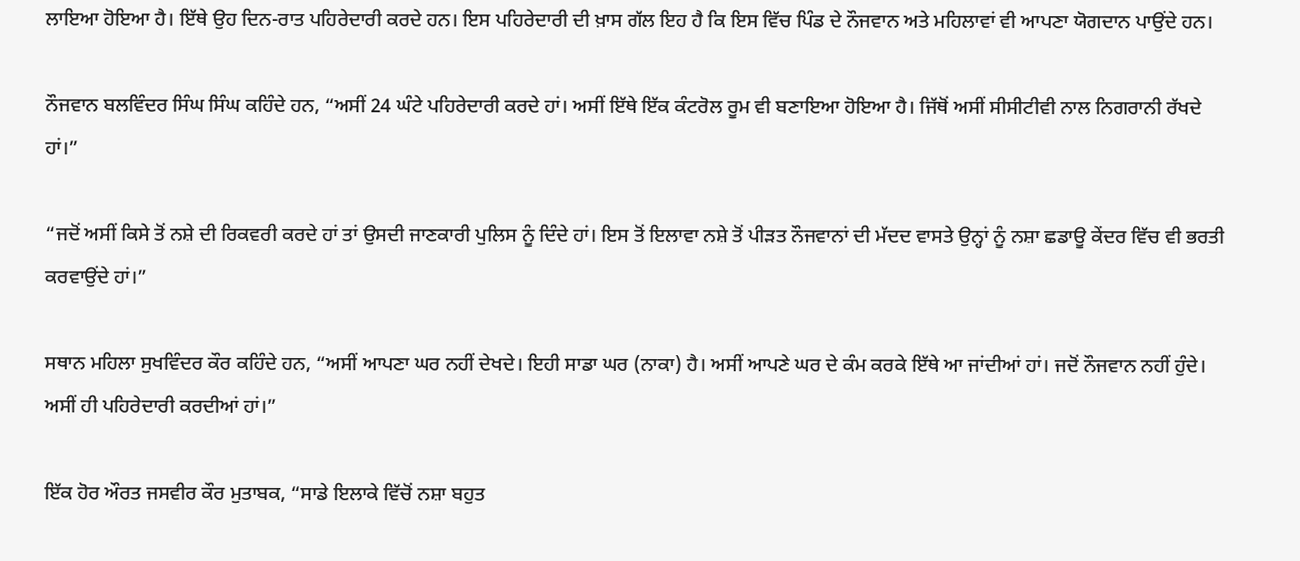ਲਾਇਆ ਹੋਇਆ ਹੈ। ਇੱਥੇ ਉਹ ਦਿਨ-ਰਾਤ ਪਹਿਰੇਦਾਰੀ ਕਰਦੇ ਹਨ। ਇਸ ਪਹਿਰੇਦਾਰੀ ਦੀ ਖ਼ਾਸ ਗੱਲ ਇਹ ਹੈ ਕਿ ਇਸ ਵਿੱਚ ਪਿੰਡ ਦੇ ਨੌਜਵਾਨ ਅਤੇ ਮਹਿਲਾਵਾਂ ਵੀ ਆਪਣਾ ਯੋਗਦਾਨ ਪਾਉਂਦੇ ਹਨ।

ਨੌਜਵਾਨ ਬਲਵਿੰਦਰ ਸਿੰਘ ਸਿੰਘ ਕਹਿੰਦੇ ਹਨ, “ਅਸੀਂ 24 ਘੰਟੇ ਪਹਿਰੇਦਾਰੀ ਕਰਦੇ ਹਾਂ। ਅਸੀਂ ਇੱਥੇ ਇੱਕ ਕੰਟਰੋਲ ਰੂਮ ਵੀ ਬਣਾਇਆ ਹੋਇਆ ਹੈ। ਜਿੱਥੋਂ ਅਸੀਂ ਸੀਸੀਟੀਵੀ ਨਾਲ ਨਿਗਰਾਨੀ ਰੱਖਦੇ ਹਾਂ।”

“ਜਦੋਂ ਅਸੀਂ ਕਿਸੇ ਤੋਂ ਨਸ਼ੇ ਦੀ ਰਿਕਵਰੀ ਕਰਦੇ ਹਾਂ ਤਾਂ ਉਸਦੀ ਜਾਣਕਾਰੀ ਪੁਲਿਸ ਨੂੰ ਦਿੰਦੇ ਹਾਂ। ਇਸ ਤੋਂ ਇਲਾਵਾ ਨਸ਼ੇ ਤੋਂ ਪੀੜਤ ਨੌਜਵਾਨਾਂ ਦੀ ਮੱਦਦ ਵਾਸਤੇ ਉਨ੍ਹਾਂ ਨੂੰ ਨਸ਼ਾ ਛਡਾਊ ਕੇਂਦਰ ਵਿੱਚ ਵੀ ਭਰਤੀ ਕਰਵਾਉਂਦੇ ਹਾਂ।”

ਸਥਾਨ ਮਹਿਲਾ ਸੁਖਵਿੰਦਰ ਕੌਰ ਕਹਿੰਦੇ ਹਨ, “ਅਸੀਂ ਆਪਣਾ ਘਰ ਨਹੀਂ ਦੇਖਦੇ। ਇਹੀ ਸਾਡਾ ਘਰ (ਨਾਕਾ) ਹੈ। ਅਸੀਂ ਆਪਣੇ ਘਰ ਦੇ ਕੰਮ ਕਰਕੇ ਇੱਥੇ ਆ ਜਾਂਦੀਆਂ ਹਾਂ। ਜਦੋਂ ਨੌਜਵਾਨ ਨਹੀਂ ਹੁੰਦੇ। ਅਸੀਂ ਹੀ ਪਹਿਰੇਦਾਰੀ ਕਰਦੀਆਂ ਹਾਂ।”

ਇੱਕ ਹੋਰ ਔਰਤ ਜਸਵੀਰ ਕੌਰ ਮੁਤਾਬਕ, “ਸਾਡੇ ਇਲਾਕੇ ਵਿੱਚੋਂ ਨਸ਼ਾ ਬਹੁਤ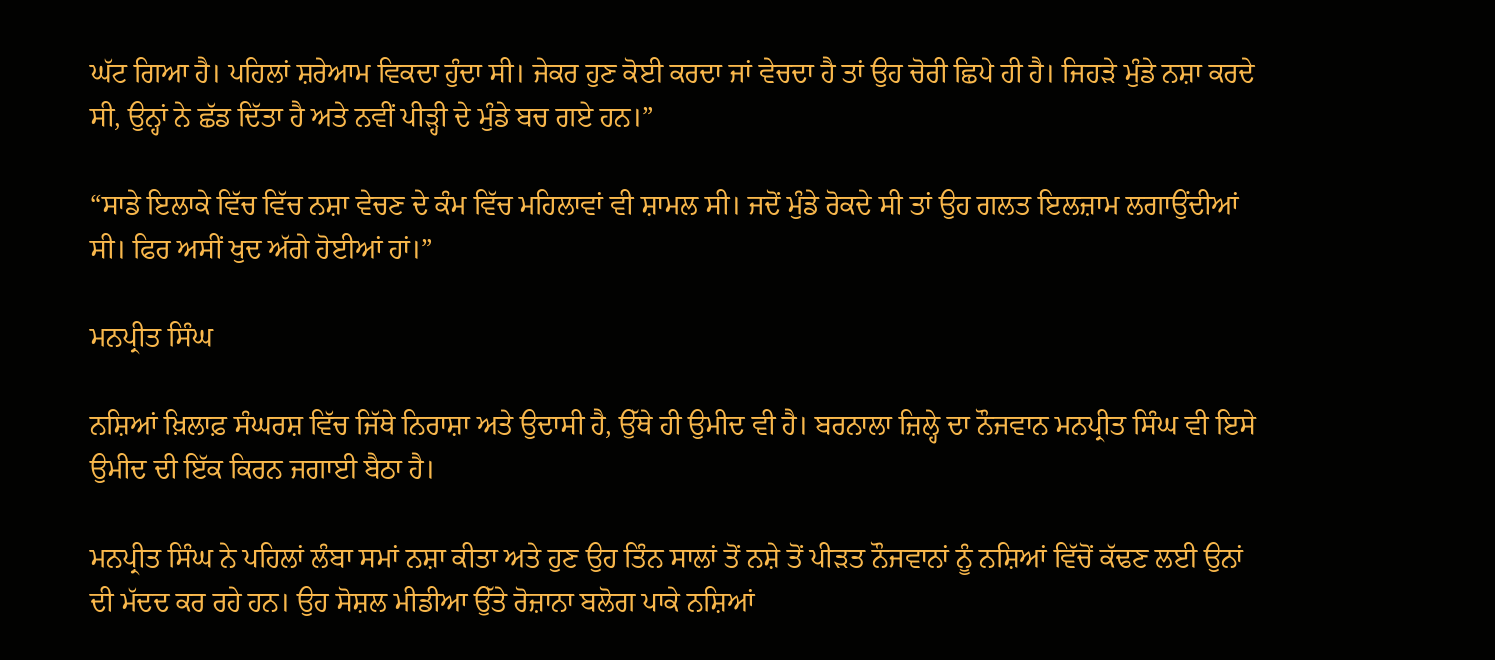ਘੱਟ ਗਿਆ ਹੈ। ਪਹਿਲਾਂ ਸ਼ਰੇਆਮ ਵਿਕਦਾ ਹੁੰਦਾ ਸੀ। ਜੇਕਰ ਹੁਣ ਕੋਈ ਕਰਦਾ ਜਾਂ ਵੇਚਦਾ ਹੈ ਤਾਂ ਉਹ ਚੋਰੀ ਛਿਪੇ ਹੀ ਹੈ। ਜਿਹੜੇ ਮੁੰਡੇ ਨਸ਼ਾ ਕਰਦੇ ਸੀ, ਉਨ੍ਹਾਂ ਨੇ ਛੱਡ ਦਿੱਤਾ ਹੈ ਅਤੇ ਨਵੀਂ ਪੀੜ੍ਹੀ ਦੇ ਮੁੰਡੇ ਬਚ ਗਏ ਹਨ।”

“ਸਾਡੇ ਇਲਾਕੇ ਵਿੱਚ ਵਿੱਚ ਨਸ਼ਾ ਵੇਚਣ ਦੇ ਕੰਮ ਵਿੱਚ ਮਹਿਲਾਵਾਂ ਵੀ ਸ਼ਾਮਲ ਸੀ। ਜਦੋਂ ਮੁੰਡੇ ਰੋਕਦੇ ਸੀ ਤਾਂ ਉਹ ਗਲਤ ਇਲਜ਼ਾਮ ਲਗਾਉਂਦੀਆਂ ਸੀ। ਫਿਰ ਅਸੀਂ ਖੁਦ ਅੱਗੇ ਹੋਈਆਂ ਹਾਂ।”

ਮਨਪ੍ਰੀਤ ਸਿੰਘ

ਨਸ਼ਿਆਂ ਖ਼ਿਲਾਫ਼ ਸੰਘਰਸ਼ ਵਿੱਚ ਜਿੱਥੇ ਨਿਰਾਸ਼ਾ ਅਤੇ ਉਦਾਸੀ ਹੈ, ਉੱਥੇ ਹੀ ਉਮੀਦ ਵੀ ਹੈ। ਬਰਨਾਲਾ ਜ਼ਿਲ੍ਹੇ ਦਾ ਨੌਜਵਾਨ ਮਨਪ੍ਰੀਤ ਸਿੰਘ ਵੀ ਇਸੇ ਉਮੀਦ ਦੀ ਇੱਕ ਕਿਰਨ ਜਗਾਈ ਬੈਠਾ ਹੈ।

ਮਨਪ੍ਰੀਤ ਸਿੰਘ ਨੇ ਪਹਿਲਾਂ ਲੰਬਾ ਸਮਾਂ ਨਸ਼ਾ ਕੀਤਾ ਅਤੇ ਹੁਣ ਉਹ ਤਿੰਨ ਸਾਲਾਂ ਤੋਂ ਨਸ਼ੇ ਤੋਂ ਪੀੜਤ ਨੌਜਵਾਨਾਂ ਨੂੰ ਨਸ਼ਿਆਂ ਵਿੱਚੋਂ ਕੱਢਣ ਲਈ ਉਨਾਂ ਦੀ ਮੱਦਦ ਕਰ ਰਹੇ ਹਨ। ਉਹ ਸੋਸ਼ਲ ਮੀਡੀਆ ਉੱਤੇ ਰੋਜ਼ਾਨਾ ਬਲੋਗ ਪਾਕੇ ਨਸ਼ਿਆਂ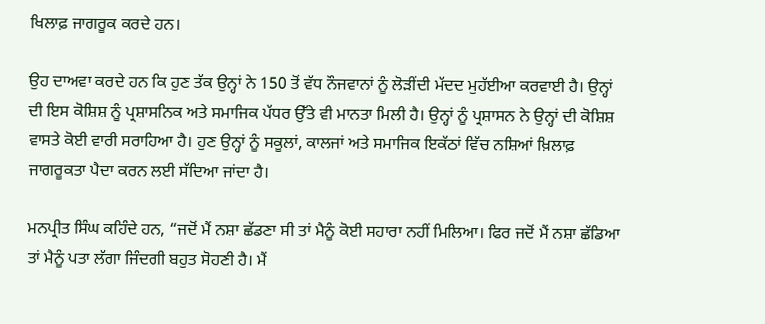ਖਿਲਾਫ਼ ਜਾਗਰੂਕ ਕਰਦੇ ਹਨ।

ਉਹ ਦਾਅਵਾ ਕਰਦੇ ਹਨ ਕਿ ਹੁਣ ਤੱਕ ਉਨ੍ਹਾਂ ਨੇ 150 ਤੋਂ ਵੱਧ ਨੌਜਵਾਨਾਂ ਨੂੰ ਲੋੜੀਂਦੀ ਮੱਦਦ ਮੁਹੱਈਆ ਕਰਵਾਈ ਹੈ। ਉਨ੍ਹਾਂ ਦੀ ਇਸ ਕੋਸ਼ਿਸ਼ ਨੂੰ ਪ੍ਰਸ਼ਾਸਨਿਕ ਅਤੇ ਸਮਾਜਿਕ ਪੱਧਰ ਉੱਤੇ ਵੀ ਮਾਨਤਾ ਮਿਲੀ ਹੈ। ਉਨ੍ਹਾਂ ਨੂੰ ਪ੍ਰਸ਼ਾਸਨ ਨੇ ਉਨ੍ਹਾਂ ਦੀ ਕੋਸ਼ਿਸ਼ ਵਾਸਤੇ ਕੋਈ ਵਾਰੀ ਸਰਾਹਿਆ ਹੈ। ਹੁਣ ਉਨ੍ਹਾਂ ਨੂੰ ਸਕੂਲਾਂ, ਕਾਲਜਾਂ ਅਤੇ ਸਮਾਜਿਕ ਇਕੱਠਾਂ ਵਿੱਚ ਨਸ਼ਿਆਂ ਖ਼ਿਲਾਫ਼ ਜਾਗਰੂਕਤਾ ਪੈਦਾ ਕਰਨ ਲਈ ਸੱਦਿਆ ਜਾਂਦਾ ਹੈ।

ਮਨਪ੍ਰੀਤ ਸਿੰਘ ਕਹਿੰਦੇ ਹਨ, “ਜਦੋਂ ਮੈਂ ਨਸ਼ਾ ਛੱਡਣਾ ਸੀ ਤਾਂ ਮੈਨੂੰ ਕੋਈ ਸਹਾਰਾ ਨਹੀਂ ਮਿਲਿਆ। ਫਿਰ ਜਦੋਂ ਮੈਂ ਨਸ਼ਾ ਛੱਡਿਆ ਤਾਂ ਮੈਨੂੰ ਪਤਾ ਲੱਗਾ ਜਿੰਦਗੀ ਬਹੁਤ ਸੋਹਣੀ ਹੈ। ਮੈਂ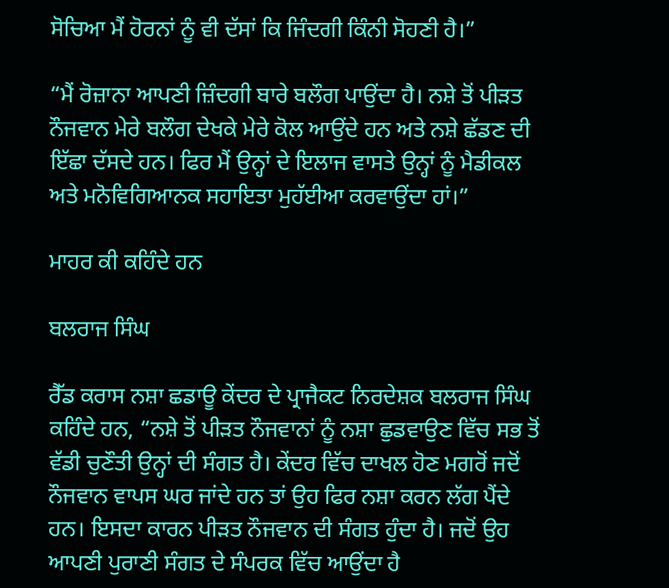ਸੋਚਿਆ ਮੈਂ ਹੋਰਨਾਂ ਨੂੰ ਵੀ ਦੱਸਾਂ ਕਿ ਜਿੰਦਗੀ ਕਿੰਨੀ ਸੋਹਣੀ ਹੈ।”

“ਮੈਂ ਰੋਜ਼ਾਨਾ ਆਪਣੀ ਜ਼ਿੰਦਗੀ ਬਾਰੇ ਬਲੌਗ ਪਾਉਂਦਾ ਹੈ। ਨਸ਼ੇ ਤੋਂ ਪੀੜਤ ਨੌਜਵਾਨ ਮੇਰੇ ਬਲੌਗ ਦੇਖਕੇ ਮੇਰੇ ਕੋਲ ਆਉਂਦੇ ਹਨ ਅਤੇ ਨਸ਼ੇ ਛੱਡਣ ਦੀ ਇੱਛਾ ਦੱਸਦੇ ਹਨ। ਫਿਰ ਮੈਂ ਉਨ੍ਹਾਂ ਦੇ ਇਲਾਜ ਵਾਸਤੇ ਉਨ੍ਹਾਂ ਨੂੰ ਮੈਡੀਕਲ ਅਤੇ ਮਨੋਵਿਗਿਆਨਕ ਸਹਾਇਤਾ ਮੁਹੱਈਆ ਕਰਵਾਉਂਦਾ ਹਾਂ।”

ਮਾਹਰ ਕੀ ਕਹਿੰਦੇ ਹਨ

ਬਲਰਾਜ ਸਿੰਘ

ਰੈੱਡ ਕਰਾਸ ਨਸ਼ਾ ਛਡਾਊ ਕੇਂਦਰ ਦੇ ਪ੍ਰਾਜੈਕਟ ਨਿਰਦੇਸ਼ਕ ਬਲਰਾਜ ਸਿੰਘ ਕਹਿੰਦੇ ਹਨ, “ਨਸ਼ੇ ਤੋਂ ਪੀੜਤ ਨੌਜਵਾਨਾਂ ਨੂੰ ਨਸ਼ਾ ਛੁਡਵਾਉਣ ਵਿੱਚ ਸਭ ਤੋਂ ਵੱਡੀ ਚੁਣੌਤੀ ਉਨ੍ਹਾਂ ਦੀ ਸੰਗਤ ਹੈ। ਕੇਂਦਰ ਵਿੱਚ ਦਾਖਲ ਹੋਣ ਮਗਰੋਂ ਜਦੋਂ ਨੌਜਵਾਨ ਵਾਪਸ ਘਰ ਜਾਂਦੇ ਹਨ ਤਾਂ ਉਹ ਫਿਰ ਨਸ਼ਾ ਕਰਨ ਲੱਗ ਪੈਂਦੇ ਹਨ। ਇਸਦਾ ਕਾਰਨ ਪੀੜਤ ਨੌਜਵਾਨ ਦੀ ਸੰਗਤ ਹੁੰਦਾ ਹੈ। ਜਦੋਂ ਉਹ ਆਪਣੀ ਪੁਰਾਣੀ ਸੰਗਤ ਦੇ ਸੰਪਰਕ ਵਿੱਚ ਆਉਂਦਾ ਹੈ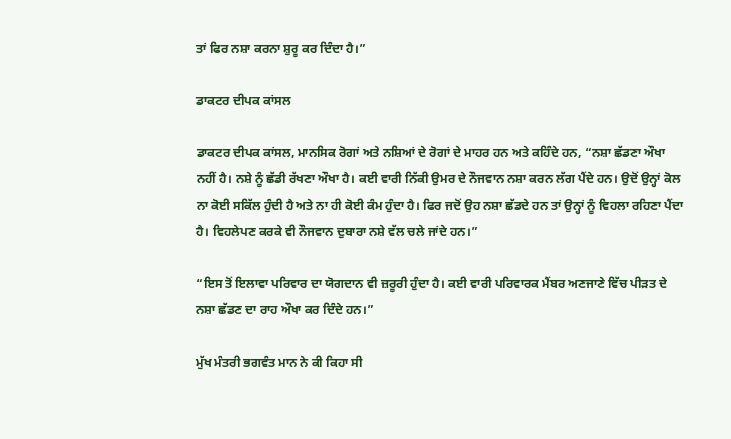ਤਾਂ ਫਿਰ ਨਸ਼ਾ ਕਰਨਾ ਸ਼ੁਰੂ ਕਰ ਦਿੰਦਾ ਹੈ।”

ਡਾਕਟਰ ਦੀਪਕ ਕਾਂਸਲ

ਡਾਕਟਰ ਦੀਪਕ ਕਾਂਸਲ, ਮਾਨਸਿਕ ਰੋਗਾਂ ਅਤੇ ਨਸ਼ਿਆਂ ਦੇ ਰੋਗਾਂ ਦੇ ਮਾਹਰ ਹਨ ਅਤੇ ਕਹਿੰਦੇ ਹਨ, “ਨਸ਼ਾ ਛੱਡਣਾ ਔਖਾ ਨਹੀਂ ਹੈ। ਨਸ਼ੇ ਨੂੰ ਛੱਡੀ ਰੱਖਣਾ ਔਖਾ ਹੈ। ਕਈ ਵਾਰੀ ਨਿੱਕੀ ਉਮਰ ਦੇ ਨੌਜਵਾਨ ਨਸ਼ਾ ਕਰਨ ਲੱਗ ਪੈਂਦੇ ਹਨ। ਉਦੋਂ ਉਨ੍ਹਾਂ ਕੋਲ ਨਾ ਕੋਈ ਸਕਿੱਲ ਹੁੰਦੀ ਹੈ ਅਤੇ ਨਾ ਹੀ ਕੋਈ ਕੰਮ ਹੁੰਦਾ ਹੈ। ਫਿਰ ਜਦੋਂ ਉਹ ਨਸ਼ਾ ਛੱਡਦੇ ਹਨ ਤਾਂ ਉਨ੍ਹਾਂ ਨੂੰ ਵਿਹਲਾ ਰਹਿਣਾ ਪੈਂਦਾ ਹੈ। ਵਿਹਲੇਪਣ ਕਰਕੇ ਵੀ ਨੌਜਵਾਨ ਦੁਬਾਰਾ ਨਸ਼ੇ ਵੱਲ ਚਲੇ ਜਾਂਦੇ ਹਨ।”

“ਇਸ ਤੋਂ ਇਲਾਵਾ ਪਰਿਵਾਰ ਦਾ ਯੋਗਦਾਨ ਵੀ ਜ਼ਰੂਰੀ ਹੁੰਦਾ ਹੈ। ਕਈ ਵਾਰੀ ਪਰਿਵਾਰਕ ਮੈਂਬਰ ਅਣਜਾਣੇ ਵਿੱਚ ਪੀੜਤ ਦੇ ਨਸ਼ਾ ਛੱਡਣ ਦਾ ਰਾਹ ਔਖਾ ਕਰ ਦਿੰਦੇ ਹਨ।”

ਮੁੱਖ ਮੰਤਰੀ ਭਗਵੰਤ ਮਾਨ ਨੇ ਕੀ ਕਿਹਾ ਸੀ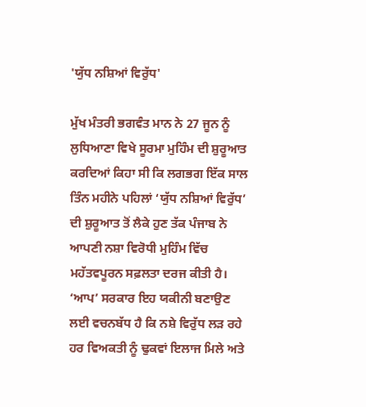'ਯੁੱਧ ਨਸ਼ਿਆਂ ਵਿਰੁੱਧ'

ਮੁੱਖ ਮੰਤਰੀ ਭਗਵੰਤ ਮਾਨ ਨੇ 27 ਜੂਨ ਨੂੰ ਲੁਧਿਆਣਾ ਵਿਖੇ ਸੂਰਮਾ ਮੁਹਿੰਮ ਦੀ ਸ਼ੁਰੂਆਤ ਕਰਦਿਆਂ ਕਿਹਾ ਸੀ ਕਿ ਲਗਭਗ ਇੱਕ ਸਾਲ ਤਿੰਨ ਮਹੀਨੇ ਪਹਿਲਾਂ ‘ਯੁੱਧ ਨਸ਼ਿਆਂ ਵਿਰੁੱਧ’ ਦੀ ਸ਼ੁਰੂਆਤ ਤੋਂ ਲੈਕੇ ਹੁਣ ਤੱਕ ਪੰਜਾਬ ਨੇ ਆਪਣੀ ਨਸ਼ਾ ਵਿਰੋਧੀ ਮੁਹਿੰਮ ਵਿੱਚ ਮਹੱਤਵਪੂਰਨ ਸਫ਼ਲਤਾ ਦਰਜ ਕੀਤੀ ਹੈ। ‘ਆਪ’ ਸਰਕਾਰ ਇਹ ਯਕੀਨੀ ਬਣਾਉਣ ਲਈ ਵਚਨਬੱਧ ਹੈ ਕਿ ਨਸ਼ੇ ਵਿਰੁੱਧ ਲੜ ਰਹੇ ਹਰ ਵਿਅਕਤੀ ਨੂੰ ਢੁਕਵਾਂ ਇਲਾਜ ਮਿਲੇ ਅਤੇ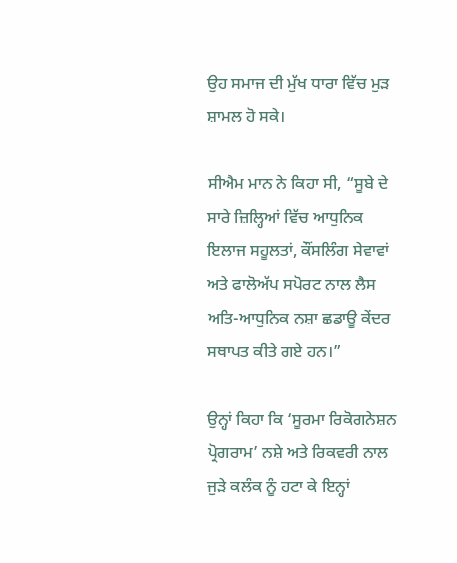ਉਹ ਸਮਾਜ ਦੀ ਮੁੱਖ ਧਾਰਾ ਵਿੱਚ ਮੁੜ ਸ਼ਾਮਲ ਹੋ ਸਕੇ।

ਸੀਐਮ ਮਾਨ ਨੇ ਕਿਹਾ ਸੀ, “ਸੂਬੇ ਦੇ ਸਾਰੇ ਜ਼ਿਲ੍ਹਿਆਂ ਵਿੱਚ ਆਧੁਨਿਕ ਇਲਾਜ ਸਹੂਲਤਾਂ, ਕੌਂਸਲਿੰਗ ਸੇਵਾਵਾਂ ਅਤੇ ਫਾਲੋਅੱਪ ਸਪੋਰਟ ਨਾਲ ਲੈਸ ਅਤਿ-ਆਧੁਨਿਕ ਨਸ਼ਾ ਛਡਾਊ ਕੇਂਦਰ ਸਥਾਪਤ ਕੀਤੇ ਗਏ ਹਨ।”

ਉਨ੍ਹਾਂ ਕਿਹਾ ਕਿ ‘ਸੂਰਮਾ ਰਿਕੋਗਨੇਸ਼ਨ ਪ੍ਰੋਗਰਾਮ’ ਨਸ਼ੇ ਅਤੇ ਰਿਕਵਰੀ ਨਾਲ ਜੁੜੇ ਕਲੰਕ ਨੂੰ ਹਟਾ ਕੇ ਇਨ੍ਹਾਂ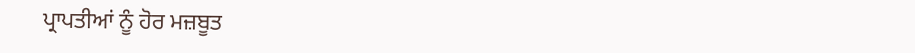ਪ੍ਰਾਪਤੀਆਂ ਨੂੰ ਹੋਰ ਮਜ਼ਬੂਤ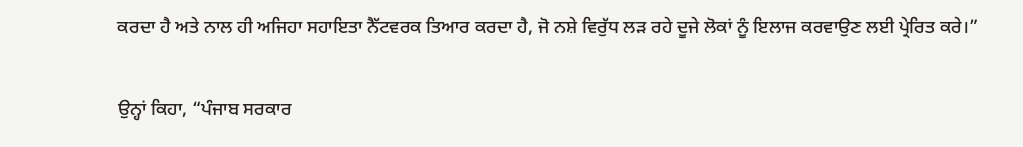ਕਰਦਾ ਹੈ ਅਤੇ ਨਾਲ ਹੀ ਅਜਿਹਾ ਸਹਾਇਤਾ ਨੈੱਟਵਰਕ ਤਿਆਰ ਕਰਦਾ ਹੈ, ਜੋ ਨਸ਼ੇ ਵਿਰੁੱਧ ਲੜ ਰਹੇ ਦੂਜੇ ਲੋਕਾਂ ਨੂੰ ਇਲਾਜ ਕਰਵਾਉਣ ਲਈ ਪ੍ਰੇਰਿਤ ਕਰੇ।”

ਉਨ੍ਹਾਂ ਕਿਹਾ, “ਪੰਜਾਬ ਸਰਕਾਰ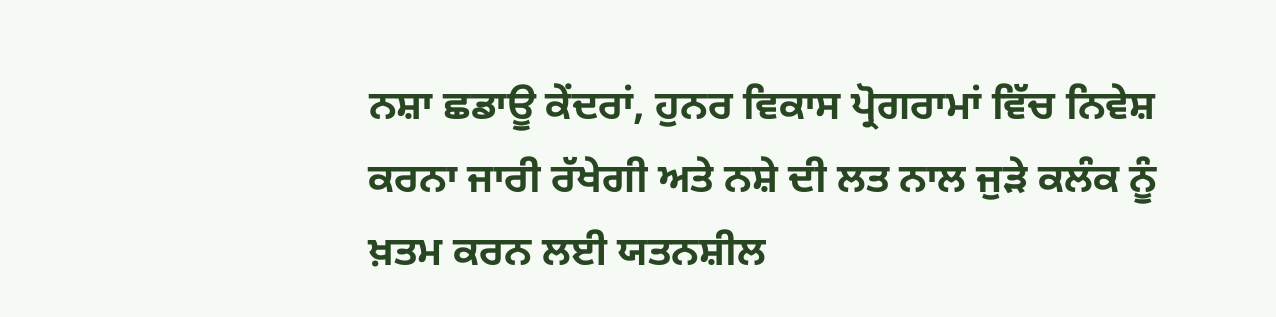ਨਸ਼ਾ ਛਡਾਊ ਕੇਂਦਰਾਂ, ਹੁਨਰ ਵਿਕਾਸ ਪ੍ਰੋਗਰਾਮਾਂ ਵਿੱਚ ਨਿਵੇਸ਼ ਕਰਨਾ ਜਾਰੀ ਰੱਖੇਗੀ ਅਤੇ ਨਸ਼ੇ ਦੀ ਲਤ ਨਾਲ ਜੁੜੇ ਕਲੰਕ ਨੂੰ ਖ਼ਤਮ ਕਰਨ ਲਈ ਯਤਨਸ਼ੀਲ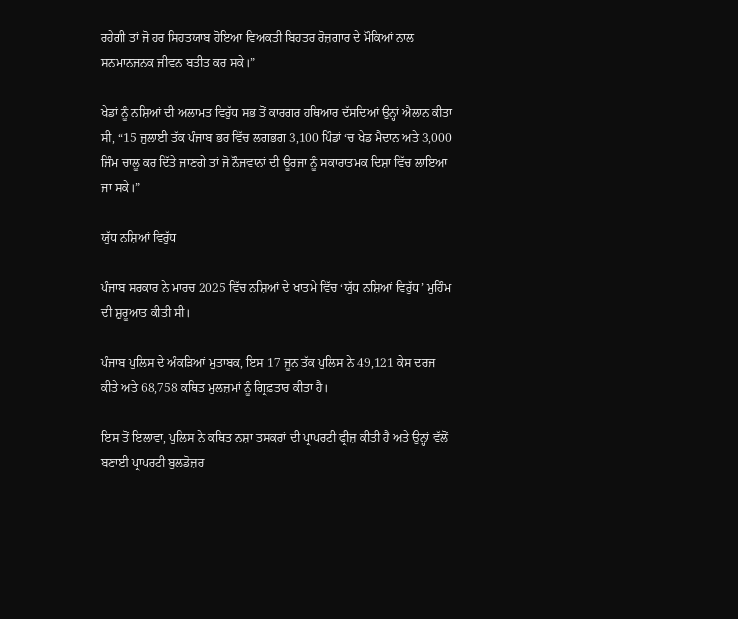ਰਹੇਗੀ ਤਾਂ ਜੋ ਹਰ ਸਿਹਤਯਾਬ ਹੋਇਆ ਵਿਅਕਤੀ ਬਿਹਤਰ ਰੋਜ਼ਗਾਰ ਦੇ ਮੌਕਿਆਂ ਨਾਲ ਸਨਮਾਨਜਨਕ ਜੀਵਨ ਬਤੀਤ ਕਰ ਸਕੇ।”

ਖੇਡਾਂ ਨੂੰ ਨਸ਼ਿਆਂ ਦੀ ਅਲਾਮਤ ਵਿਰੁੱਧ ਸਭ ਤੋਂ ਕਾਰਗਰ ਹਥਿਆਰ ਦੱਸਦਿਆਂ ਉਨ੍ਹਾਂ ਐਲਾਨ ਕੀਤਾ ਸੀ, “15 ਜੁਲਾਈ ਤੱਕ ਪੰਜਾਬ ਭਰ ਵਿੱਚ ਲਗਭਗ 3,100 ਪਿੰਡਾਂ ‘ਚ ਖੇਡ ਮੈਦਾਨ ਅਤੇ 3,000 ਜਿੰਮ ਚਾਲੂ ਕਰ ਦਿੱਤੇ ਜਾਣਗੇ ਤਾਂ ਜੋ ਨੌਜਵਾਨਾਂ ਦੀ ਊਰਜਾ ਨੂੰ ਸਕਾਰਾਤਮਕ ਦਿਸ਼ਾ ਵਿੱਚ ਲਾਇਆ ਜਾ ਸਕੇ।”

ਯੁੱਧ ਨਸ਼ਿਆਂ ਵਿਰੁੱਧ

ਪੰਜਾਬ ਸਰਕਾਰ ਨੇ ਮਾਰਚ 2025 ਵਿੱਚ ਨਸ਼ਿਆਂ ਦੇ ਖਾਤਮੇ ਵਿੱਚ ‘ਯੁੱਧ ਨਸ਼ਿਆਂ ਵਿਰੁੱਧ’ ਮੁਹਿੰਮ ਦੀ ਸ਼ੁਰੂਆਤ ਕੀਤੀ ਸੀ।

ਪੰਜਾਬ ਪੁਲਿਸ ਦੇ ਅੰਕੜਿਆਂ ਮੁਤਾਬਕ, ਇਸ 17 ਜੂਨ ਤੱਕ ਪੁਲਿਸ ਨੇ 49,121 ਕੇਸ ਦਰਜ ਕੀਤੇ ਅਤੇ 68,758 ਕਥਿਤ ਮੁਲਜ਼ਮਾਂ ਨੂੰ ਗ੍ਰਿਫ਼ਤਾਰ ਕੀਤਾ ਹੈ।

ਇਸ ਤੋਂ ਇਲਾਵਾ, ਪੁਲਿਸ ਨੇ ਕਥਿਤ ਨਸ਼ਾ ਤਸਕਰਾਂ ਦੀ ਪ੍ਰਾਪਰਟੀ ਫ੍ਰੀਜ਼ ਕੀਤੀ ਹੈ ਅਤੇ ਉਨ੍ਹਾਂ ਵੱਲੋਂ ਬਣਾਈ ਪ੍ਰਾਪਰਟੀ ਬੁਲਡੋਜ਼ਰ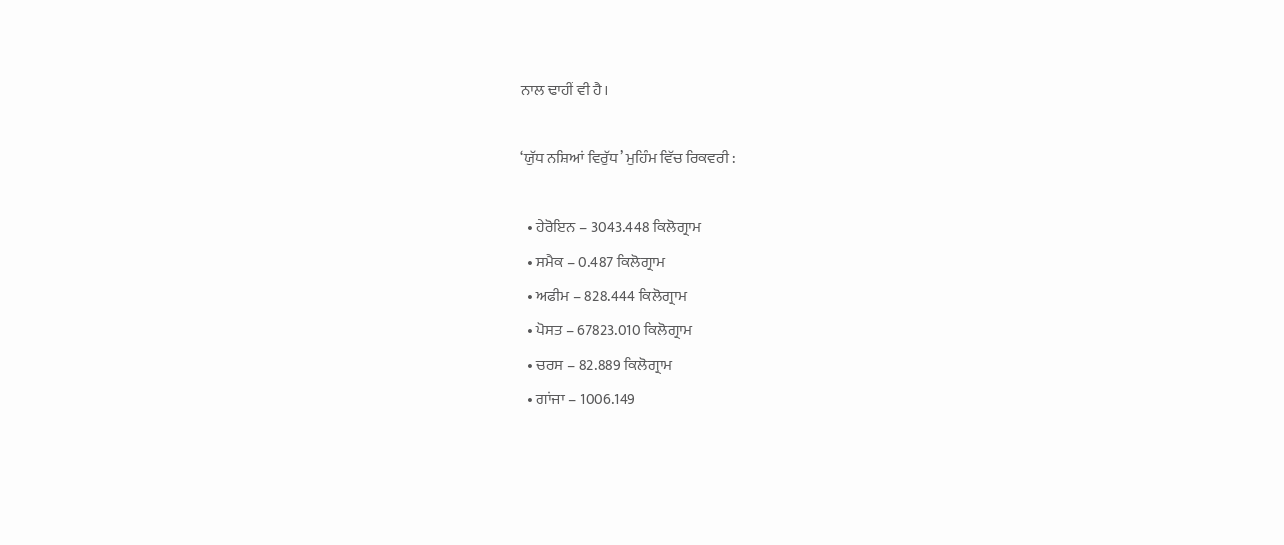ਨਾਲ ਢਾਹੀਂ ਵੀ ਹੈ।

‘ਯੁੱਧ ਨਸ਼ਿਆਂ ਵਿਰੁੱਧ’ ਮੁਹਿੰਮ ਵਿੱਚ ਰਿਕਵਰੀ :

  • ਹੇਰੋਇਨ – 3043.448 ਕਿਲੋਗ੍ਰਾਮ
  • ਸਮੈਕ – 0.487 ਕਿਲੋਗ੍ਰਾਮ
  • ਅਫੀਮ – 828.444 ਕਿਲੋਗ੍ਰਾਮ
  • ਪੋਸਤ – 67823.010 ਕਿਲੋਗ੍ਰਾਮ
  • ਚਰਸ – 82.889 ਕਿਲੋਗ੍ਰਾਮ
  • ਗਾਂਜਾ – 1006.149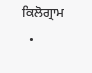ਕਿਲੋਗ੍ਰਾਮ
  •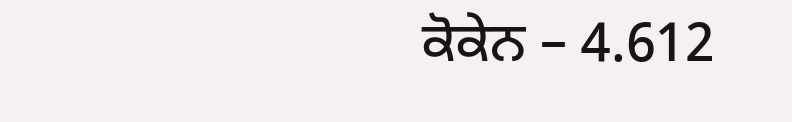ਕੋਕੇਨ – 4.612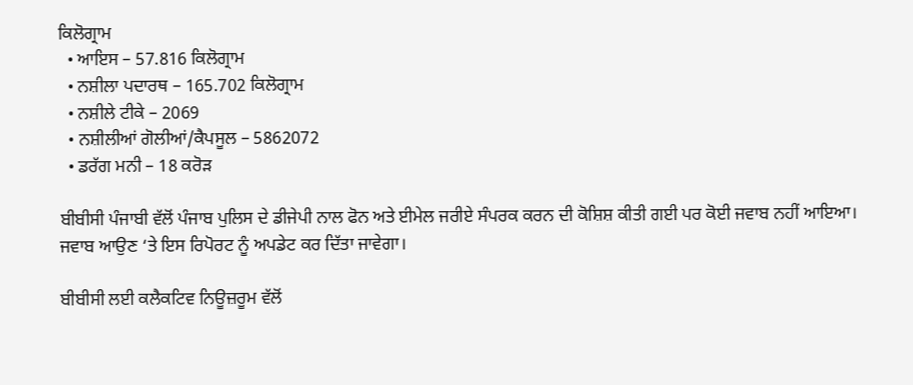ਕਿਲੋਗ੍ਰਾਮ
  • ਆਇਸ – 57.816 ਕਿਲੋਗ੍ਰਾਮ
  • ਨਸ਼ੀਲਾ ਪਦਾਰਥ – 165.702 ਕਿਲੋਗ੍ਰਾਮ
  • ਨਸ਼ੀਲੇ ਟੀਕੇ – 2069
  • ਨਸ਼ੀਲੀਆਂ ਗੋਲੀਆਂ/ਕੈਪਸੂਲ – 5862072
  • ਡਰੱਗ ਮਨੀ – 18 ਕਰੋੜ

ਬੀਬੀਸੀ ਪੰਜਾਬੀ ਵੱਲੋਂ ਪੰਜਾਬ ਪੁਲਿਸ ਦੇ ਡੀਜੇਪੀ ਨਾਲ ਫੋਨ ਅਤੇ ਈਮੇਲ ਜਰੀਏ ਸੰਪਰਕ ਕਰਨ ਦੀ ਕੋਸ਼ਿਸ਼ ਕੀਤੀ ਗਈ ਪਰ ਕੋਈ ਜਵਾਬ ਨਹੀਂ ਆਇਆ। ਜਵਾਬ ਆਉਣ ‘ਤੇ ਇਸ ਰਿਪੋਰਟ ਨੂੰ ਅਪਡੇਟ ਕਰ ਦਿੱਤਾ ਜਾਵੇਗਾ।

ਬੀਬੀਸੀ ਲਈ ਕਲੈਕਟਿਵ ਨਿਊਜ਼ਰੂਮ ਵੱਲੋਂ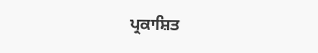ਪ੍ਰਕਾਸ਼ਿਤ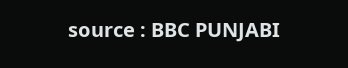source : BBC PUNJABI